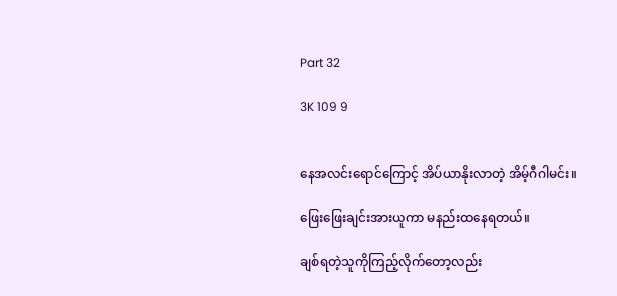Part 32

3K 109 9


နေအလင်းရောင်ကြောင့် အိပ်ယာနိုးလာတဲ့ အိမ့်ဂီဂါမင်း။

ဖြေးဖြေးချင်းအားယူကာ မနည်းထနေရတယ်။

ချစ်ရတဲ့သူကိုကြည့်လိုက်တော့လည်း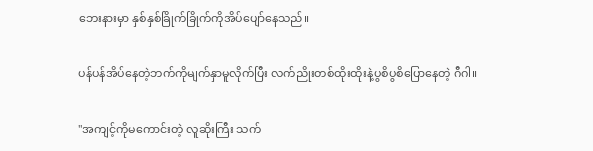ဘေးနားမှာ နှစ်နှစ်ခြိုက်ခြိုက်ကိုအိပ်ပျော်နေသည်။

ပန်ပန်အိပ်နေတဲ့ဘက်ကိုမျက်နှာမူလိုက်ပြီး လက်ညိုးတစ်ထိုးထိုးနဲ့ပွစိပွစိပြောနေတဲ့ ဂီဂါ။

"အကျင့်ကိုမကောင်းတဲ့ လူဆိုးကြီး သက်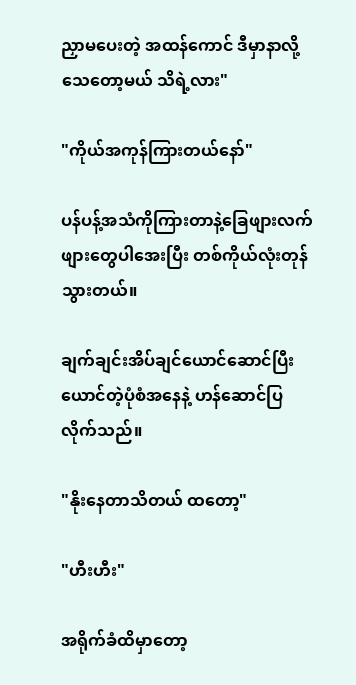ညှာမပေးတဲ့ အထန်ကောင် ဒီမှာနာလို့သေတော့မယ် သိရဲ့လား"

"ကိုယ်အကုန်ကြားတယ်နော်"

ပန်ပန့်အသံကိုကြားတာနဲ့ခြေဖျားလက်ဖျားတွေပါအေးပြီး တစ်ကိုယ်လုံးတုန်သွားတယ်။

ချက်ချင်းအိပ်ချင်ယောင်ဆောင်ပြီး ယောင်တဲ့ပုံစံအနေနဲ့ ဟန်ဆောင်ပြလိုက်သည်။

"နိုးနေတာသိတယ် ထတော့"

"ဟီးဟီး"

အရိုက်ခံထိမှာ‌တော့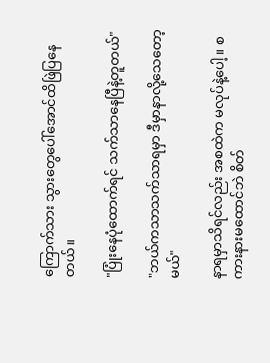ကြောက်သား သွားတွေပေါ်အောင်ထိဖြဲပြနေတယ်။

"ပြုံးနေပုံထောက်ရင် သက်သာနေပြီနဲ့တူတယ်"

"ဘယ်ကသာသက်သာရမှာ ဒီမှာနာလို့သေတော့မယ်"

နာရမှာသိရင်လည်း အစထဲက မလုပ်နဲ့ပေါ့။ စကားနားမထောင်ဘဲ စိတ်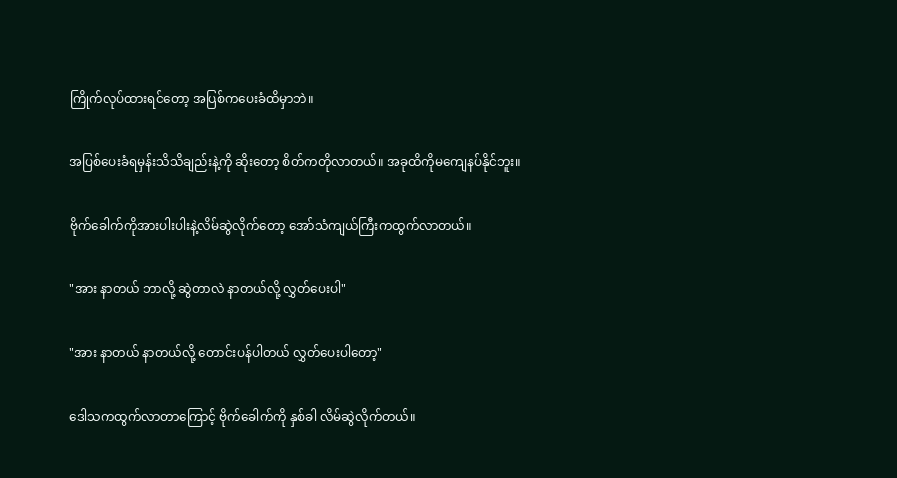ကြိုက်လုပ်ထားရင်တော့ အပြစ်ကပေးခံထိမှာဘဲ။

အပြစ်ပေးခံရမှန်းသိသိချည်းနဲ့ကို ဆိုးတော့ စိတ်ကတိုလာတယ်။ အခုထိကိုမကျေနပ်နိုင်ဘူး။

ဗိုက်ခေါက်ကိုအားပါးပါးနဲ့လိမ်ဆွဲလိုက်တော့ အော်သံကျယ်ကြီးကထွက်လာတယ်။

"အား နာတယ် ဘာလို့ ဆွဲတာလဲ နာတယ်လို့ လွှတ်ပေးပါ"

"အား နာတယ် နာတယ်လို့ ‌တောင်းပန်ပါတယ် လွှတ်‌ပေးပါတော့"

ဒေါသကထွက်လာတာကြောင့် ဗိုက်ခေါက်ကို နှစ်ခါ လိမ်ဆွဲလိုက်တယ်။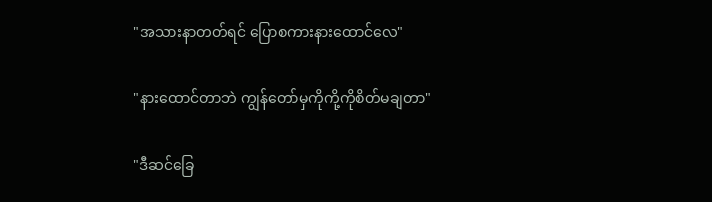"အသားနာတတ်ရင် ပြောစကားနားထောင်လေ"

"နားထောင်တာဘဲ ကျွန်တော်မှကိုကို့ကိုစိတ်မချတာ"

"ဒီဆင်ခြေ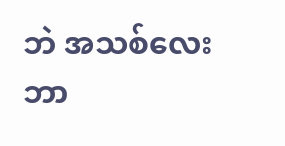ဘဲ အသစ်လေးဘာ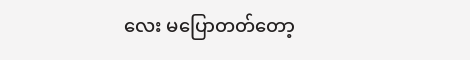လေး မပြောတတ်တော့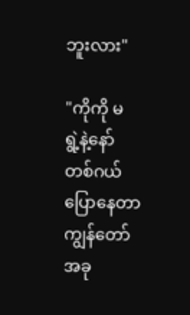ဘူးလား"

"ကိုကို မရွဲ့‌နဲ့နော် တစ်ဂယ်ပြောနေတာ ကျွန်တော်အခု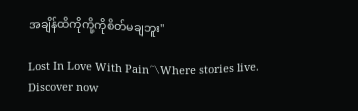အချိန်ထိကိုကို့ကိုစိတ်မချဘူး"

Lost In Love With Pain〽Where stories live. Discover now